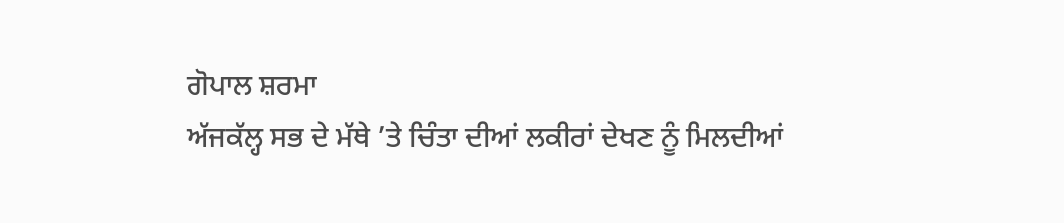ਗੋਪਾਲ ਸ਼ਰਮਾ
ਅੱਜਕੱਲ੍ਹ ਸਭ ਦੇ ਮੱਥੇ ’ਤੇ ਚਿੰਤਾ ਦੀਆਂ ਲਕੀਰਾਂ ਦੇਖਣ ਨੂੰ ਮਿਲਦੀਆਂ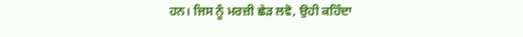ਹਨ। ਜਿਸ ਨੂੰ ਮਰਜ਼ੀ ਛੇੜ ਲਵੋ, ਉਹੀ ਕਹਿੰਦਾ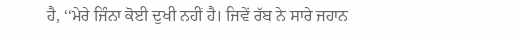ਹੈ, ‘‘ਮੇਰੇ ਜਿੰਨਾ ਕੋਈ ਦੁਖੀ ਨਹੀਂ ਹੈ। ਜਿਵੇਂ ਰੱਬ ਨੇ ਸਾਰੇ ਜਹਾਨ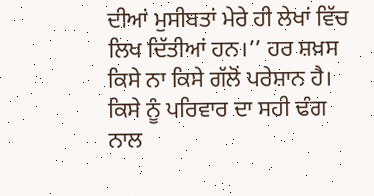ਦੀਆਂ ਮੁਸੀਬਤਾਂ ਮੇਰੇ ਹੀ ਲੇਖਾਂ ਵਿੱਚ ਲਿਖ ਦਿੱਤੀਆਂ ਹਨ।’’ ਹਰ ਸ਼ਖ਼ਸ ਕਿਸੇ ਨਾ ਕਿਸੇ ਗੱਲੋਂ ਪਰੇਸ਼ਾਨ ਹੈ। ਕਿਸੇ ਨੂੰ ਪਰਿਵਾਰ ਦਾ ਸਹੀ ਢੰਗ ਨਾਲ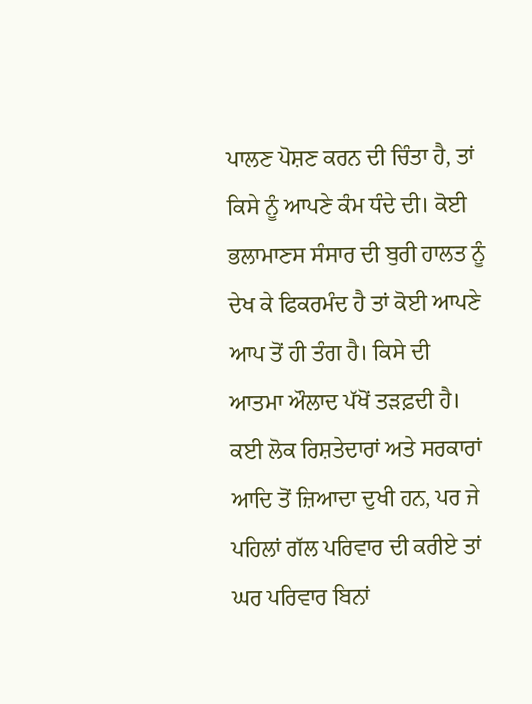ਪਾਲਣ ਪੋਸ਼ਣ ਕਰਨ ਦੀ ਚਿੰਤਾ ਹੈ, ਤਾਂ ਕਿਸੇ ਨੂੰ ਆਪਣੇ ਕੰਮ ਧੰਦੇ ਦੀ। ਕੋਈ ਭਲਾਮਾਣਸ ਸੰਸਾਰ ਦੀ ਬੁਰੀ ਹਾਲਤ ਨੂੰ ਦੇਖ ਕੇ ਫਿਕਰਮੰਦ ਹੈ ਤਾਂ ਕੋਈ ਆਪਣੇ ਆਪ ਤੋਂ ਹੀ ਤੰਗ ਹੈ। ਕਿਸੇ ਦੀ ਆਤਮਾ ਔਲਾਦ ਪੱਖੋਂ ਤੜਫ਼ਦੀ ਹੈ। ਕਈ ਲੋਕ ਰਿਸ਼ਤੇਦਾਰਾਂ ਅਤੇ ਸਰਕਾਰਾਂ ਆਦਿ ਤੋਂ ਜ਼ਿਆਦਾ ਦੁਖੀ ਹਨ, ਪਰ ਜੇ ਪਹਿਲਾਂ ਗੱਲ ਪਰਿਵਾਰ ਦੀ ਕਰੀਏ ਤਾਂ ਘਰ ਪਰਿਵਾਰ ਬਿਨਾਂ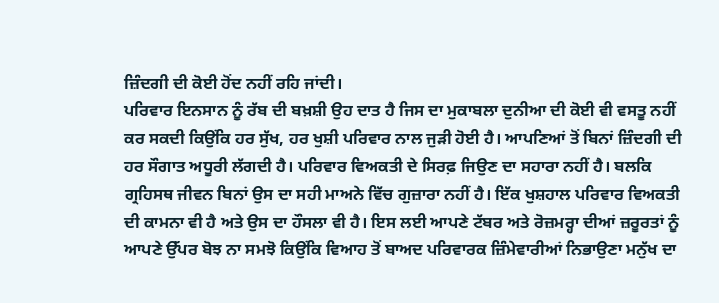ਜ਼ਿੰਦਗੀ ਦੀ ਕੋਈ ਹੋਂਦ ਨਹੀਂ ਰਹਿ ਜਾਂਦੀ।
ਪਰਿਵਾਰ ਇਨਸਾਨ ਨੂੰ ਰੱਬ ਦੀ ਬਖ਼ਸ਼ੀ ਉਹ ਦਾਤ ਹੈ ਜਿਸ ਦਾ ਮੁਕਾਬਲਾ ਦੁਨੀਆ ਦੀ ਕੋਈ ਵੀ ਵਸਤੂ ਨਹੀਂ ਕਰ ਸਕਦੀ ਕਿਉਂਕਿ ਹਰ ਸੁੱਖ, ਹਰ ਖੁਸ਼ੀ ਪਰਿਵਾਰ ਨਾਲ ਜੁੜੀ ਹੋਈ ਹੈ। ਆਪਣਿਆਂ ਤੋਂ ਬਿਨਾਂ ਜ਼ਿੰਦਗੀ ਦੀ ਹਰ ਸੌਗਾਤ ਅਧੂਰੀ ਲੱਗਦੀ ਹੈ। ਪਰਿਵਾਰ ਵਿਅਕਤੀ ਦੇ ਸਿਰਫ਼ ਜਿਉਣ ਦਾ ਸਹਾਰਾ ਨਹੀਂ ਹੈ। ਬਲਕਿ ਗ੍ਰਹਿਸਥ ਜੀਵਨ ਬਿਨਾਂ ਉਸ ਦਾ ਸਹੀ ਮਾਅਨੇ ਵਿੱਚ ਗੁਜ਼ਾਰਾ ਨਹੀਂ ਹੈ। ਇੱਕ ਖੁਸ਼ਹਾਲ ਪਰਿਵਾਰ ਵਿਅਕਤੀ ਦੀ ਕਾਮਨਾ ਵੀ ਹੈ ਅਤੇ ਉਸ ਦਾ ਹੌਸਲਾ ਵੀ ਹੈ। ਇਸ ਲਈ ਆਪਣੇ ਟੱਬਰ ਅਤੇ ਰੋਜ਼ਮਰ੍ਹਾ ਦੀਆਂ ਜ਼ਰੂਰਤਾਂ ਨੂੰ ਆਪਣੇ ਉੱਪਰ ਬੋਝ ਨਾ ਸਮਝੋ ਕਿਉਂਕਿ ਵਿਆਹ ਤੋਂ ਬਾਅਦ ਪਰਿਵਾਰਕ ਜ਼ਿੰਮੇਵਾਰੀਆਂ ਨਿਭਾਉਣਾ ਮਨੁੱਖ ਦਾ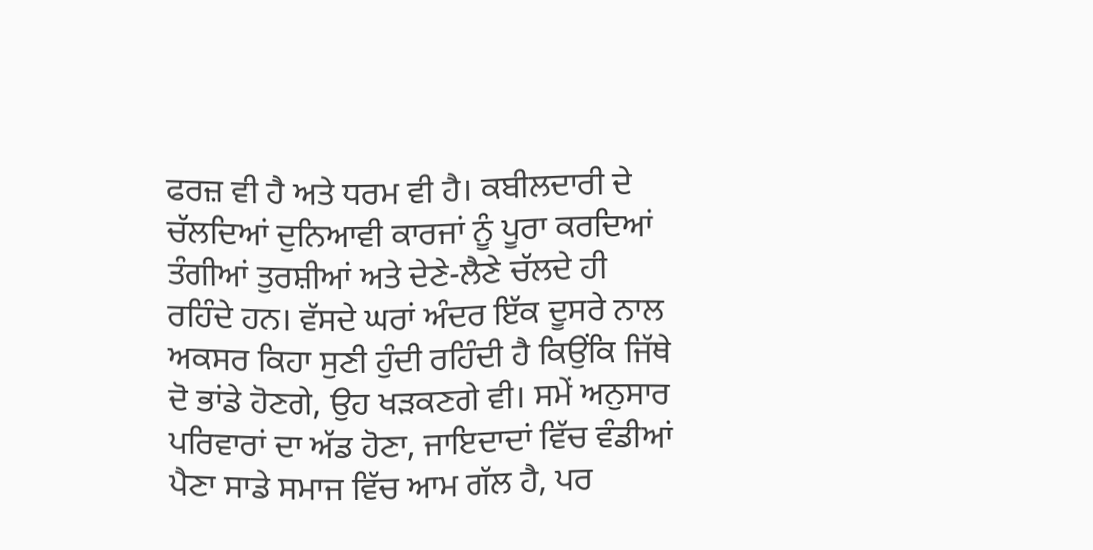ਫਰਜ਼ ਵੀ ਹੈ ਅਤੇ ਧਰਮ ਵੀ ਹੈ। ਕਬੀਲਦਾਰੀ ਦੇ ਚੱਲਦਿਆਂ ਦੁਨਿਆਵੀ ਕਾਰਜਾਂ ਨੂੰ ਪੂਰਾ ਕਰਦਿਆਂ ਤੰਗੀਆਂ ਤੁਰਸ਼ੀਆਂ ਅਤੇ ਦੇਣੇ-ਲੈਣੇ ਚੱਲਦੇ ਹੀ ਰਹਿੰਦੇ ਹਨ। ਵੱਸਦੇ ਘਰਾਂ ਅੰਦਰ ਇੱਕ ਦੂਸਰੇ ਨਾਲ ਅਕਸਰ ਕਿਹਾ ਸੁਣੀ ਹੁੰਦੀ ਰਹਿੰਦੀ ਹੈ ਕਿਉਂਕਿ ਜਿੱਥੇ ਦੋ ਭਾਂਡੇ ਹੋਣਗੇ, ਉਹ ਖੜਕਣਗੇ ਵੀ। ਸਮੇਂ ਅਨੁਸਾਰ ਪਰਿਵਾਰਾਂ ਦਾ ਅੱਡ ਹੋਣਾ, ਜਾਇਦਾਦਾਂ ਵਿੱਚ ਵੰਡੀਆਂ ਪੈਣਾ ਸਾਡੇ ਸਮਾਜ ਵਿੱਚ ਆਮ ਗੱਲ ਹੈ, ਪਰ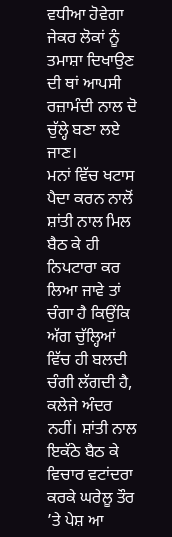ਵਧੀਆ ਹੋਵੇਗਾ ਜੇਕਰ ਲੋਕਾਂ ਨੂੰ ਤਮਾਸ਼ਾ ਦਿਖਾਉਣ ਦੀ ਥਾਂ ਆਪਸੀ ਰਜ਼ਾਮੰਦੀ ਨਾਲ ਦੋ ਚੁੱਲ੍ਹੇ ਬਣਾ ਲਏ ਜਾਣ।
ਮਨਾਂ ਵਿੱਚ ਖਟਾਸ ਪੈਦਾ ਕਰਨ ਨਾਲੋਂ ਸ਼ਾਂਤੀ ਨਾਲ ਮਿਲ ਬੈਠ ਕੇ ਹੀ ਨਿਪਟਾਰਾ ਕਰ ਲਿਆ ਜਾਵੇ ਤਾਂ ਚੰਗਾ ਹੈ ਕਿਉਂਕਿ ਅੱਗ ਚੁੱਲ੍ਹਿਆਂ ਵਿੱਚ ਹੀ ਬਲਦੀ ਚੰਗੀ ਲੱਗਦੀ ਹੈ, ਕਲੇਜੇ ਅੰਦਰ ਨਹੀਂ। ਸ਼ਾਂਤੀ ਨਾਲ ਇਕੱਠੇ ਬੈਠ ਕੇ ਵਿਚਾਰ ਵਟਾਂਦਰਾ ਕਰਕੇ ਘਰੇਲੂ ਤੌਰ ’ਤੇ ਪੇਸ਼ ਆ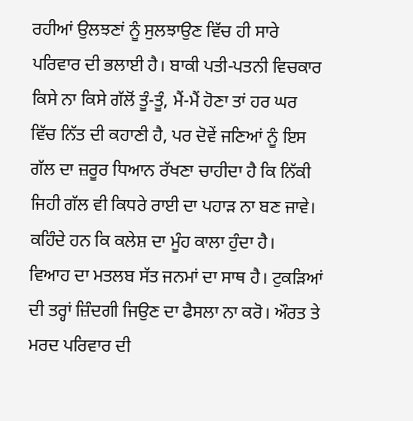ਰਹੀਆਂ ਉਲਝਣਾਂ ਨੂੰ ਸੁਲਝਾਉਣ ਵਿੱਚ ਹੀ ਸਾਰੇ ਪਰਿਵਾਰ ਦੀ ਭਲਾਈ ਹੈ। ਬਾਕੀ ਪਤੀ-ਪਤਨੀ ਵਿਚਕਾਰ ਕਿਸੇ ਨਾ ਕਿਸੇ ਗੱਲੋਂ ਤੂੰ-ਤੂੰ, ਮੈਂ-ਮੈਂ ਹੋਣਾ ਤਾਂ ਹਰ ਘਰ ਵਿੱਚ ਨਿੱਤ ਦੀ ਕਹਾਣੀ ਹੈ, ਪਰ ਦੋਵੇਂ ਜਣਿਆਂ ਨੂੰ ਇਸ ਗੱਲ ਦਾ ਜ਼ਰੂਰ ਧਿਆਨ ਰੱਖਣਾ ਚਾਹੀਦਾ ਹੈ ਕਿ ਨਿੱਕੀ ਜਿਹੀ ਗੱਲ ਵੀ ਕਿਧਰੇ ਰਾਈ ਦਾ ਪਹਾੜ ਨਾ ਬਣ ਜਾਵੇ। ਕਹਿੰਦੇ ਹਨ ਕਿ ਕਲੇਸ਼ ਦਾ ਮੂੰਹ ਕਾਲਾ ਹੁੰਦਾ ਹੈ।
ਵਿਆਹ ਦਾ ਮਤਲਬ ਸੱਤ ਜਨਮਾਂ ਦਾ ਸਾਥ ਹੈ। ਟੁਕੜਿਆਂ ਦੀ ਤਰ੍ਹਾਂ ਜ਼ਿੰਦਗੀ ਜਿਉਣ ਦਾ ਫੈਸਲਾ ਨਾ ਕਰੋ। ਔਰਤ ਤੇ ਮਰਦ ਪਰਿਵਾਰ ਦੀ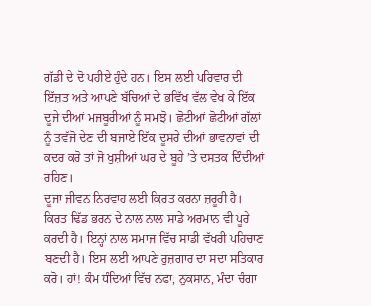ਗੱਡੀ ਦੇ ਦੋ ਪਹੀਏ ਹੁੰਦੇ ਹਨ। ਇਸ ਲਈ ਪਰਿਵਾਰ ਦੀ ਇੱਜ਼ਤ ਅਤੇ ਆਪਣੇ ਬੱਚਿਆਂ ਦੇ ਭਵਿੱਖ ਵੱਲ ਵੇਖ ਕੇ ਇੱਕ ਦੂਜੇ ਦੀਆਂ ਮਜਬੂਰੀਆਂ ਨੂੰ ਸਮਝੋ। ਛੋਟੀਆਂ ਛੋਟੀਆਂ ਗੱਲਾਂ ਨੂੰ ਤਵੱਜੋ ਦੇਣ ਦੀ ਬਜਾਏ ਇੱਕ ਦੂਸਰੇ ਦੀਆਂ ਭਾਵਨਾਵਾਂ ਦੀ ਕਦਰ ਕਰੋ ਤਾਂ ਜੋ ਖੁਸ਼ੀਆਂ ਘਰ ਦੇ ਬੂਹੇ ’ਤੇ ਦਸਤਕ ਦਿੰਦੀਆਂ ਰਹਿਣ।
ਦੂਜਾ ਜੀਵਨ ਨਿਰਵਾਹ ਲਈ ਕਿਰਤ ਕਰਨਾ ਜ਼ਰੂਰੀ ਹੈ। ਕਿਰਤ ਢਿੱਡ ਭਰਨ ਦੇ ਨਾਲ ਨਾਲ ਸਾਡੇ ਅਰਮਾਨ ਵੀ ਪੂਰੇ ਕਰਦੀ ਹੈ। ਇਨ੍ਹਾਂ ਨਾਲ ਸਮਾਜ ਵਿੱਚ ਸਾਡੀ ਵੱਖਰੀ ਪਹਿਚਾਣ ਬਣਦੀ ਹੈ। ਇਸ ਲਈ ਆਪਣੇ ਰੁਜ਼ਗਾਰ ਦਾ ਸਦਾ ਸਤਿਕਾਰ ਕਰੋ। ਹਾਂ! ਕੰਮ ਧੰਦਿਆਂ ਵਿੱਚ ਨਫਾ, ਨੁਕਸਾਨ, ਮੰਦਾ ਚੰਗਾ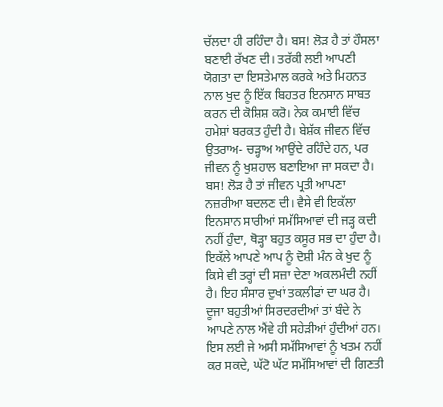ਚੱਲਦਾ ਹੀ ਰਹਿੰਦਾ ਹੈ। ਬਸ! ਲੋੜ ਹੈ ਤਾਂ ਹੌਸਲਾ ਬਣਾਈ ਰੱਖਣ ਦੀ। ਤਰੱਕੀ ਲਈ ਆਪਣੀ ਯੋਗਤਾ ਦਾ ਇਸਤੇਮਾਲ ਕਰਕੇ ਅਤੇ ਮਿਹਨਤ ਨਾਲ ਖੁਦ ਨੂੰ ਇੱਕ ਬਿਹਤਰ ਇਨਸਾਨ ਸਾਬਤ ਕਰਨ ਦੀ ਕੋਸ਼ਿਸ਼ ਕਰੋ। ਨੇਕ ਕਮਾਈ ਵਿੱਚ ਹਮੇਸ਼ਾਂ ਬਰਕਤ ਹੁੰਦੀ ਹੈ। ਬੇਸ਼ੱਕ ਜੀਵਨ ਵਿੱਚ ਉਤਰਾਅ- ਚੜ੍ਹਾਅ ਆਉਂਦੇ ਰਹਿੰਦੇ ਹਨ, ਪਰ ਜੀਵਨ ਨੂੰ ਖੁਸ਼ਹਾਲ ਬਣਾਇਆ ਜਾ ਸਕਦਾ ਹੈ। ਬਸ! ਲੋੜ ਹੈ ਤਾਂ ਜੀਵਨ ਪ੍ਰਤੀ ਆਪਣਾ ਨਜ਼ਰੀਆ ਬਦਲਣ ਦੀ। ਵੈਸੇ ਵੀ ਇਕੱਲਾ ਇਨਸਾਨ ਸਾਰੀਆਂ ਸਮੱਸਿਆਵਾਂ ਦੀ ਜੜ੍ਹ ਕਦੀ ਨਹੀਂ ਹੁੰਦਾ, ਥੋੜ੍ਹਾ ਬਹੁਤ ਕਸੂਰ ਸਭ ਦਾ ਹੁੰਦਾ ਹੈ। ਇਕੱਲੇ ਆਪਣੇ ਆਪ ਨੂੰ ਦੋਸ਼ੀ ਮੰਨ ਕੇ ਖੁਦ ਨੂੰ ਕਿਸੇ ਵੀ ਤਰ੍ਹਾਂ ਦੀ ਸਜ਼ਾ ਦੇਣਾ ਅਕਲਮੰਦੀ ਨਹੀਂ ਹੈ। ਇਹ ਸੰਸਾਰ ਦੁਖਾਂ ਤਕਲੀਫਾਂ ਦਾ ਘਰ ਹੈ।
ਦੂਜਾ ਬਹੁਤੀਆਂ ਸਿਰਦਰਦੀਆਂ ਤਾਂ ਬੰਦੇ ਨੇ ਆਪਣੇ ਨਾਲ ਐਂਵੇ ਹੀ ਸਹੇੜੀਆਂ ਹੁੰਦੀਆਂ ਹਨ। ਇਸ ਲਈ ਜੇ ਅਸੀ ਸਮੱਸਿਆਵਾਂ ਨੂੰ ਖਤਮ ਨਹੀਂ ਕਰ ਸਕਦੇ, ਘੱਟੋ ਘੱਟ ਸਮੱਸਿਆਵਾਂ ਦੀ ਗਿਣਤੀ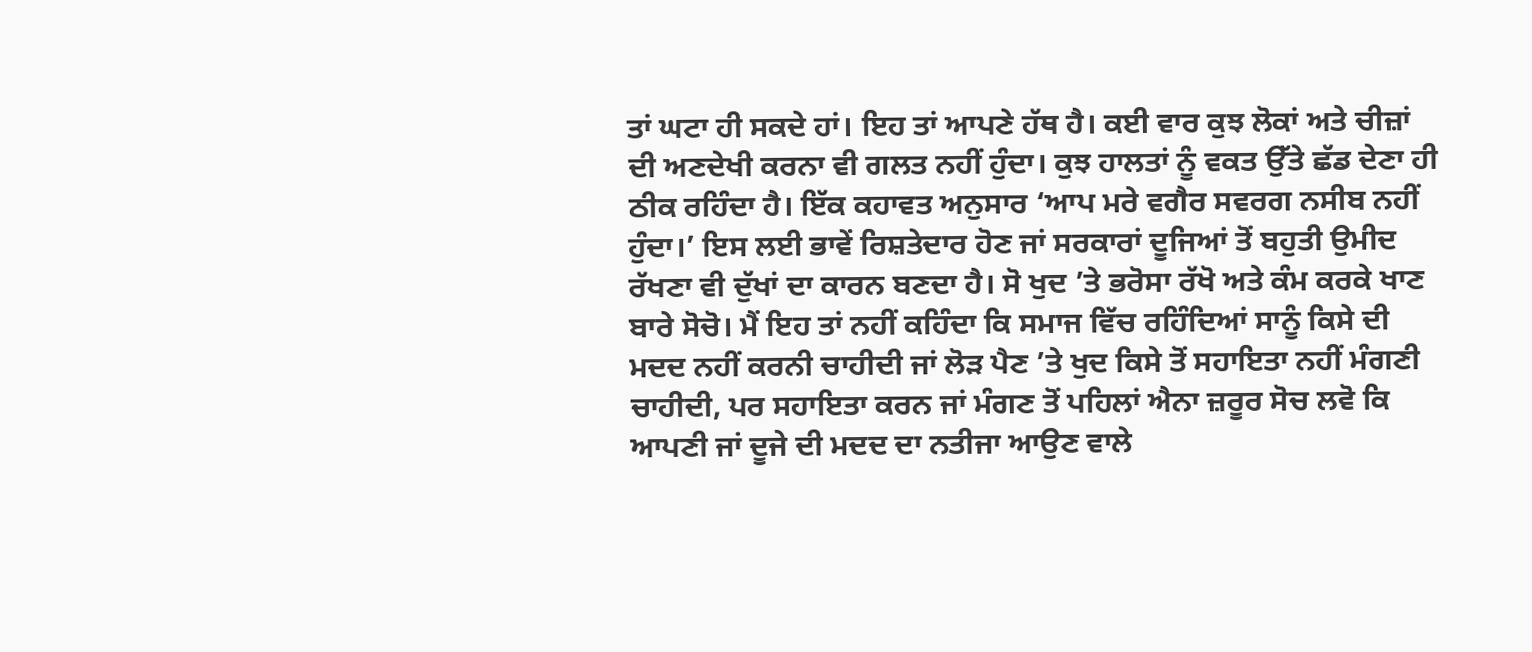ਤਾਂ ਘਟਾ ਹੀ ਸਕਦੇ ਹਾਂ। ਇਹ ਤਾਂ ਆਪਣੇ ਹੱਥ ਹੈ। ਕਈ ਵਾਰ ਕੁਝ ਲੋਕਾਂ ਅਤੇ ਚੀਜ਼ਾਂ ਦੀ ਅਣਦੇਖੀ ਕਰਨਾ ਵੀ ਗਲਤ ਨਹੀਂ ਹੁੰਦਾ। ਕੁਝ ਹਾਲਤਾਂ ਨੂੰ ਵਕਤ ਉੱਤੇ ਛੱਡ ਦੇਣਾ ਹੀ ਠੀਕ ਰਹਿੰਦਾ ਹੈ। ਇੱਕ ਕਹਾਵਤ ਅਨੁਸਾਰ ‘ਆਪ ਮਰੇ ਵਗੈਰ ਸਵਰਗ ਨਸੀਬ ਨਹੀਂ ਹੁੰਦਾ।’ ਇਸ ਲਈ ਭਾਵੇਂ ਰਿਸ਼ਤੇਦਾਰ ਹੋਣ ਜਾਂ ਸਰਕਾਰਾਂ ਦੂਜਿਆਂ ਤੋਂ ਬਹੁਤੀ ਉਮੀਦ ਰੱਖਣਾ ਵੀ ਦੁੱਖਾਂ ਦਾ ਕਾਰਨ ਬਣਦਾ ਹੈ। ਸੋ ਖੁਦ ’ਤੇ ਭਰੋਸਾ ਰੱਖੋ ਅਤੇ ਕੰਮ ਕਰਕੇ ਖਾਣ ਬਾਰੇ ਸੋਚੋ। ਮੈਂ ਇਹ ਤਾਂ ਨਹੀਂ ਕਹਿੰਦਾ ਕਿ ਸਮਾਜ ਵਿੱਚ ਰਹਿੰਦਿਆਂ ਸਾਨੂੰ ਕਿਸੇ ਦੀ ਮਦਦ ਨਹੀਂ ਕਰਨੀ ਚਾਹੀਦੀ ਜਾਂ ਲੋੜ ਪੈਣ ’ਤੇ ਖੁਦ ਕਿਸੇ ਤੋਂ ਸਹਾਇਤਾ ਨਹੀਂ ਮੰਗਣੀ ਚਾਹੀਦੀ, ਪਰ ਸਹਾਇਤਾ ਕਰਨ ਜਾਂ ਮੰਗਣ ਤੋਂ ਪਹਿਲਾਂ ਐਨਾ ਜ਼ਰੂਰ ਸੋਚ ਲਵੋ ਕਿ ਆਪਣੀ ਜਾਂ ਦੂਜੇ ਦੀ ਮਦਦ ਦਾ ਨਤੀਜਾ ਆਉਣ ਵਾਲੇ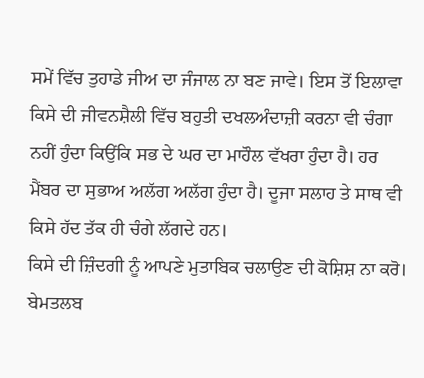ਸਮੇਂ ਵਿੱਚ ਤੁਹਾਡੇ ਜੀਅ ਦਾ ਜੰਜਾਲ ਨਾ ਬਣ ਜਾਵੇ। ਇਸ ਤੋਂ ਇਲਾਵਾ ਕਿਸੇ ਦੀ ਜੀਵਨਸ਼ੈਲੀ ਵਿੱਚ ਬਹੁਤੀ ਦਖਲਅੰਦਾਜ਼ੀ ਕਰਨਾ ਵੀ ਚੰਗਾ ਨਹੀਂ ਹੁੰਦਾ ਕਿਉਂਕਿ ਸਭ ਦੇ ਘਰ ਦਾ ਮਾਹੌਲ ਵੱਖਰਾ ਹੁੰਦਾ ਹੈ। ਹਰ ਮੈਂਬਰ ਦਾ ਸੁਭਾਅ ਅਲੱਗ ਅਲੱਗ ਹੁੰਦਾ ਹੈ। ਦੂਜਾ ਸਲਾਹ ਤੇ ਸਾਥ ਵੀ ਕਿਸੇ ਹੱਦ ਤੱਕ ਹੀ ਚੰਗੇ ਲੱਗਦੇ ਹਨ।
ਕਿਸੇ ਦੀ ਜ਼ਿੰਦਗੀ ਨੂੰ ਆਪਣੇ ਮੁਤਾਬਿਕ ਚਲਾਉਣ ਦੀ ਕੋਸ਼ਿਸ਼ ਨਾ ਕਰੋ। ਬੇਮਤਲਬ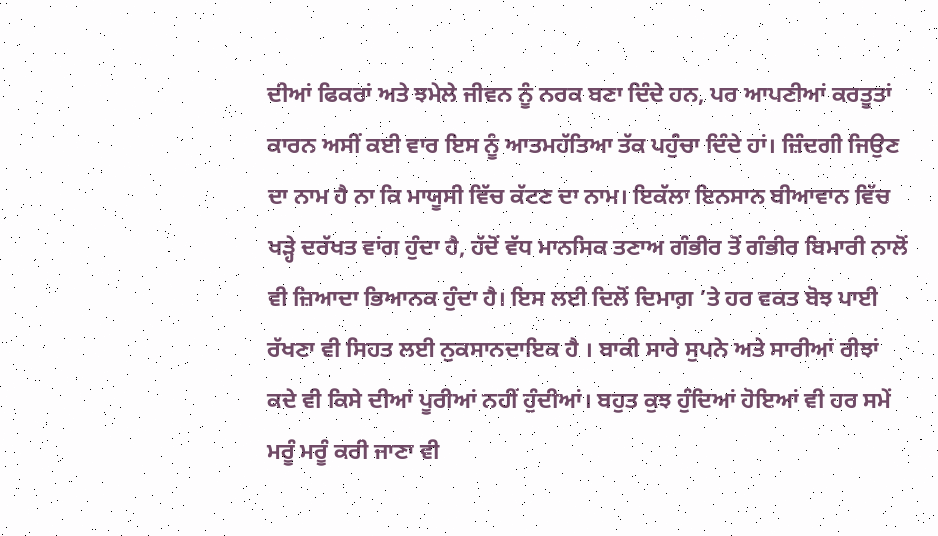ਦੀਆਂ ਫਿਕਰਾਂ ਅਤੇ ਝਮੇਲੇ ਜੀਵਨ ਨੂੰ ਨਰਕ ਬਣਾ ਦਿੰਦੇ ਹਨ, ਪਰ ਆਪਣੀਆਂ ਕਰਤੂਤਾਂ ਕਾਰਨ ਅਸੀਂ ਕਈ ਵਾਰ ਇਸ ਨੂੰ ਆਤਮਹੱਤਿਆ ਤੱਕ ਪਹੁੰਚਾ ਦਿੰਦੇ ਹਾਂ। ਜ਼ਿੰਦਗੀ ਜਿਉਣ ਦਾ ਨਾਮ ਹੈ ਨਾ ਕਿ ਮਾਯੂਸੀ ਵਿੱਚ ਕੱਟਣ ਦਾ ਨਾਮ। ਇਕੱਲਾ ਇਨਸਾਨ ਬੀਆਵਾਨ ਵਿੱਚ ਖੜ੍ਹੇ ਦਰੱਖਤ ਵਾਂਗ ਹੁੰਦਾ ਹੈ, ਹੱਦੋਂ ਵੱਧ ਮਾਨਸਿਕ ਤਣਾਅ ਗੰਭੀਰ ਤੋਂ ਗੰਭੀਰ ਬਿਮਾਰੀ ਨਾਲੋਂ ਵੀ ਜ਼ਿਆਦਾ ਭਿਆਨਕ ਹੁੰਦਾ ਹੈ। ਇਸ ਲਈ ਦਿਲੋਂ ਦਿਮਾਗ਼ ’ਤੇ ਹਰ ਵਕਤ ਬੋਝ ਪਾਈ ਰੱਖਣਾ ਵੀ ਸਿਹਤ ਲਈ ਨੁਕਸਾਨਦਾਇਕ ਹੈ । ਬਾਕੀ ਸਾਰੇ ਸੁਪਨੇ ਅਤੇ ਸਾਰੀਆਂ ਰੀਝਾਂ ਕਦੇ ਵੀ ਕਿਸੇ ਦੀਆਂ ਪੂਰੀਆਂ ਨਹੀਂ ਹੁੰਦੀਆਂ। ਬਹੁਤ ਕੁਝ ਹੁੰਦਿਆਂ ਹੋਇਆਂ ਵੀ ਹਰ ਸਮੇਂ ਮਰੂੰ ਮਰੂੰ ਕਰੀ ਜਾਣਾ ਵੀ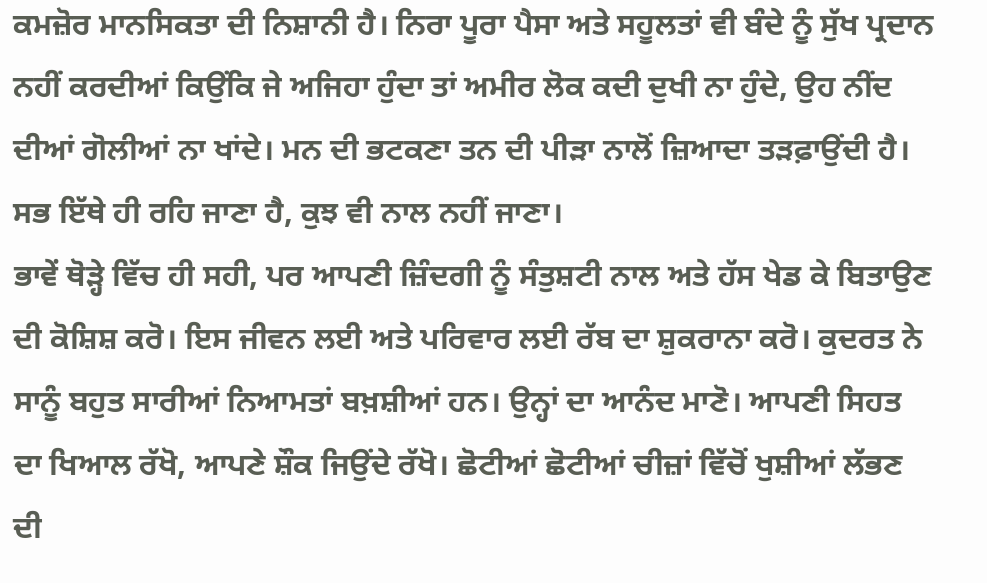ਕਮਜ਼ੋਰ ਮਾਨਸਿਕਤਾ ਦੀ ਨਿਸ਼ਾਨੀ ਹੈ। ਨਿਰਾ ਪੂਰਾ ਪੈਸਾ ਅਤੇ ਸਹੂਲਤਾਂ ਵੀ ਬੰਦੇ ਨੂੰ ਸੁੱਖ ਪ੍ਰਦਾਨ ਨਹੀਂ ਕਰਦੀਆਂ ਕਿਉਂਕਿ ਜੇ ਅਜਿਹਾ ਹੁੰਦਾ ਤਾਂ ਅਮੀਰ ਲੋਕ ਕਦੀ ਦੁਖੀ ਨਾ ਹੁੰਦੇ, ਉਹ ਨੀਂਦ ਦੀਆਂ ਗੋਲੀਆਂ ਨਾ ਖਾਂਦੇ। ਮਨ ਦੀ ਭਟਕਣਾ ਤਨ ਦੀ ਪੀੜਾ ਨਾਲੋਂ ਜ਼ਿਆਦਾ ਤੜਫ਼ਾਉਂਦੀ ਹੈ। ਸਭ ਇੱਥੇ ਹੀ ਰਹਿ ਜਾਣਾ ਹੈ, ਕੁਝ ਵੀ ਨਾਲ ਨਹੀਂ ਜਾਣਾ।
ਭਾਵੇਂ ਥੋੜ੍ਹੇ ਵਿੱਚ ਹੀ ਸਹੀ, ਪਰ ਆਪਣੀ ਜ਼ਿੰਦਗੀ ਨੂੰ ਸੰਤੁਸ਼ਟੀ ਨਾਲ ਅਤੇ ਹੱਸ ਖੇਡ ਕੇ ਬਿਤਾਉਣ ਦੀ ਕੋਸ਼ਿਸ਼ ਕਰੋ। ਇਸ ਜੀਵਨ ਲਈ ਅਤੇ ਪਰਿਵਾਰ ਲਈ ਰੱਬ ਦਾ ਸ਼ੁਕਰਾਨਾ ਕਰੋ। ਕੁਦਰਤ ਨੇ ਸਾਨੂੰ ਬਹੁਤ ਸਾਰੀਆਂ ਨਿਆਮਤਾਂ ਬਖ਼ਸ਼ੀਆਂ ਹਨ। ਉਨ੍ਹਾਂ ਦਾ ਆਨੰਦ ਮਾਣੋ। ਆਪਣੀ ਸਿਹਤ ਦਾ ਖਿਆਲ ਰੱਖੋ, ਆਪਣੇ ਸ਼ੌਕ ਜਿਉਂਦੇ ਰੱਖੋ। ਛੋਟੀਆਂ ਛੋਟੀਆਂ ਚੀਜ਼ਾਂ ਵਿੱਚੋਂ ਖੁਸ਼ੀਆਂ ਲੱਭਣ ਦੀ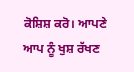ਕੋਸ਼ਿਸ਼ ਕਰੋ। ਆਪਣੇ ਆਪ ਨੂੰ ਖੁਸ਼ ਰੱਖਣ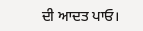ਦੀ ਆਦਤ ਪਾਓ।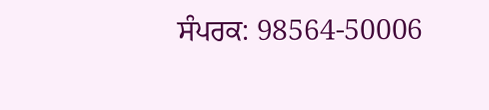ਸੰਪਰਕ: 98564-50006